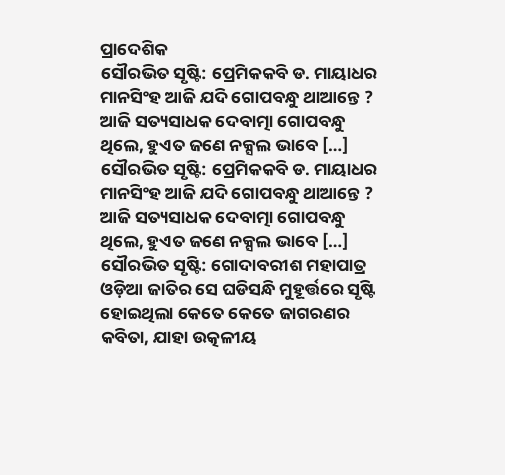ପ୍ରାଦେଶିକ
ସୌରଭିତ ସୃଷ୍ଟି: ପ୍ରେମିକକବି ଡ. ମାୟାଧର ମାନସିଂହ ଆଜି ଯଦି ଗୋପବନ୍ଧୁ ଥାଆନ୍ତେ ? ଆଜି ସତ୍ୟସାଧକ ଦେବାତ୍ମା ଗୋପବନ୍ଧୁ ଥିଲେ, ହୁଏତ ଜଣେ ନକ୍ସଲ ଭାବେ […]
ସୌରଭିତ ସୃଷ୍ଟି: ପ୍ରେମିକକବି ଡ. ମାୟାଧର ମାନସିଂହ ଆଜି ଯଦି ଗୋପବନ୍ଧୁ ଥାଆନ୍ତେ ? ଆଜି ସତ୍ୟସାଧକ ଦେବାତ୍ମା ଗୋପବନ୍ଧୁ ଥିଲେ, ହୁଏତ ଜଣେ ନକ୍ସଲ ଭାବେ […]
ସୌରଭିତ ସୃଷ୍ଟି: ଗୋଦାବରୀଶ ମହାପାତ୍ର ଓଡ଼ିଆ ଜାତିର ସେ ଘଡିସନ୍ଧି ମୁହୂର୍ତ୍ତରେ ସୃଷ୍ଟି ହୋଇଥିଲା କେତେ କେତେ ଜାଗରଣର କବିତା, ଯାହା ଉତ୍କଳୀୟ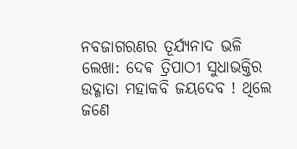ନବଜାଗରଣର ତୂର୍ଯ୍ୟନାଦ ଭଳି
ଲେଖା: ଦେଵ ତ୍ରିପାଠୀ ସୁଧାଭକ୍ତିର ଉଦ୍ଗାତା ମହାକବି ଜୟଦେବ ! ଥିଲେ ଜଣେ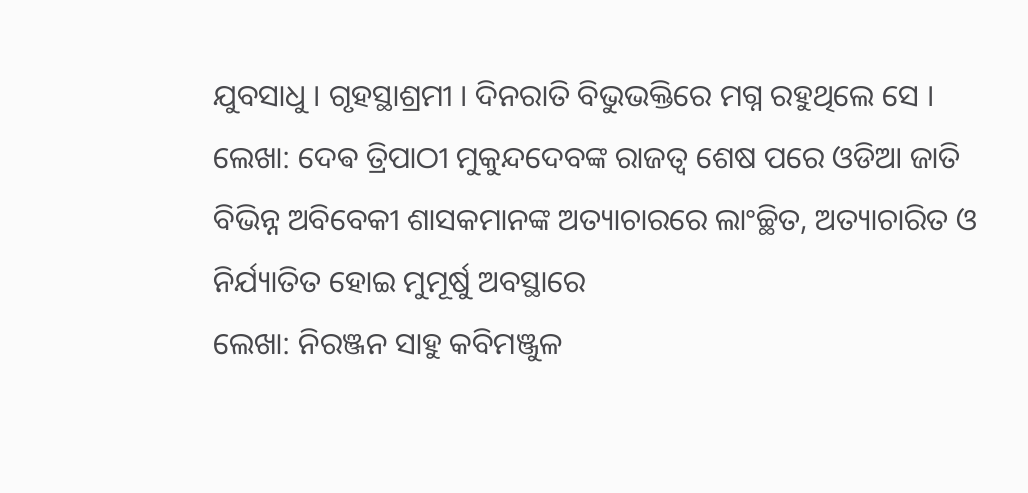ଯୁବସାଧୁ । ଗୃହସ୍ଥାଶ୍ରମୀ । ଦିନରାତି ବିଭୁଭକ୍ତିରେ ମଗ୍ନ ରହୁଥିଲେ ସେ ।
ଲେଖା: ଦେଵ ତ୍ରିପାଠୀ ମୁକୁନ୍ଦଦେବଙ୍କ ରାଜତ୍ୱ ଶେଷ ପରେ ଓଡିଆ ଜାତି ବିଭିନ୍ନ ଅବିବେକୀ ଶାସକମାନଙ୍କ ଅତ୍ୟାଚାରରେ ଲାଂଚ୍ଛିତ, ଅତ୍ୟାଚାରିତ ଓ ନିର୍ଯ୍ୟାତିତ ହୋଇ ମୁମୂର୍ଷୁ ଅବସ୍ଥାରେ
ଲେଖା: ନିରଞ୍ଜନ ସାହୁ କବିମଞ୍ଜୁଳ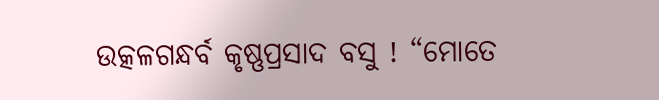ଉତ୍କଳଗନ୍ଧର୍ବ କୃଷ୍ଣପ୍ରସାଦ ବସୁ ! “ମୋତେ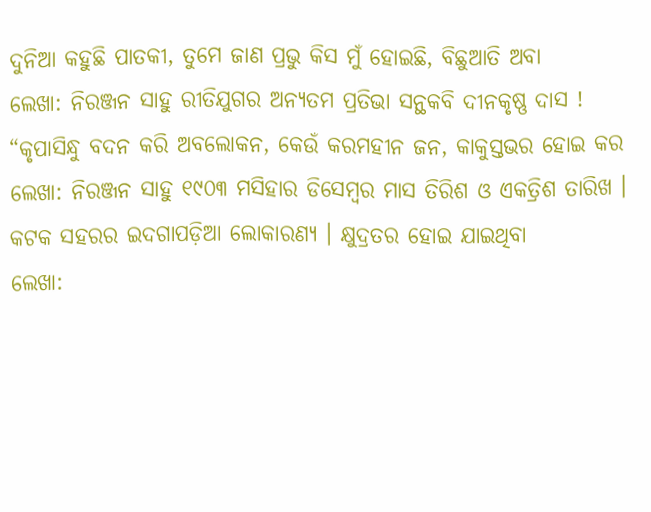ଦୁନିଆ କହୁଛି ପାତକୀ, ତୁମେ ଜାଣ ପ୍ରଭୁ କିସ ମୁଁ ହୋଇଛି, ବିଛୁଆତି ଅବା
ଲେଖା: ନିରଞ୍ଜନ ସାହୁ ରୀତିଯୁଗର ଅନ୍ୟତମ ପ୍ରତିଭା ସନ୍ଥକବି ଦୀନକୃଷ୍ଣ ଦାସ ! “କୃପାସିନ୍ଧୁ ବଦନ କରି ଅବଲୋକନ, କେଉଁ କରମହୀନ ଜନ, କାକୁସ୍ତଭର ହୋଇ କର
ଲେଖା: ନିରଞ୍ଜନ ସାହୁ ୧୯୦୩ ମସିହାର ଡିସେମ୍ବର ମାସ ତିରିଶ ଓ ଏକତ୍ରିଶ ତାରିଖ । କଟକ ସହରର ଇଦଗାପଡ଼ିଆ ଲୋକାରଣ୍ୟ । କ୍ଷୁଦ୍ରତର ହୋଇ ଯାଇଥିବା
ଲେଖା: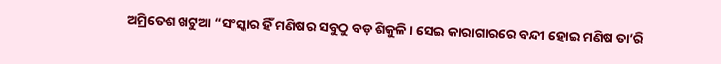ଅମ୍ରିତେଶ ଖଟୁଆ “ସଂସ୍କାର ହିଁ ମଣିଷର ସବୁଠୁ ବଡ଼ ଶିକୁଳି। ସେଇ କାରାଗାରରେ ବନ୍ଦୀ ହୋଇ ମଣିଷ ତା’ରି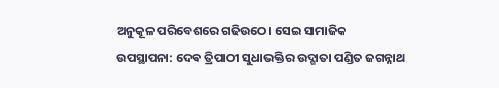ଅନୁକୂଳ ପରିବେଶରେ ଗଢିଉଠେ। ସେଇ ସାମାଜିକ
ଉପସ୍ଥାପନା: ଦେଵ ତ୍ରିପାଠୀ ସୁଧାଭକ୍ତିର ଉଦ୍ଗାତା ପଣ୍ଡିତ ଜଗନ୍ନାଥ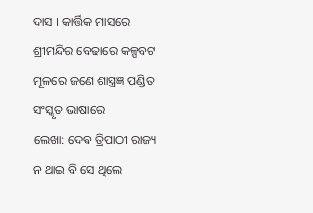ଦାସ । କାର୍ତ୍ତିକ ମାସରେ ଶ୍ରୀମନ୍ଦିର ବେଢାରେ କଳ୍ପବଟ ମୂଳରେ ଜଣେ ଶାସ୍ତ୍ରଜ୍ଞ ପଣ୍ଡିତ ସଂସ୍କୃତ ଭାଷାରେ
ଲେଖା: ଦେଵ ତ୍ରିପାଠୀ ରାଜ୍ୟ ନ ଥାଇ ବି ସେ ଥିଲେ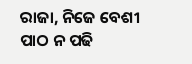ରାଜା, ନିଜେ ବେଶୀ ପାଠ ନ ପଢି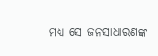ମଧ୍ୟ ସେ ଜନସାଧାରଣଙ୍କ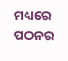ମଧ୍ୟରେ ପଠନର